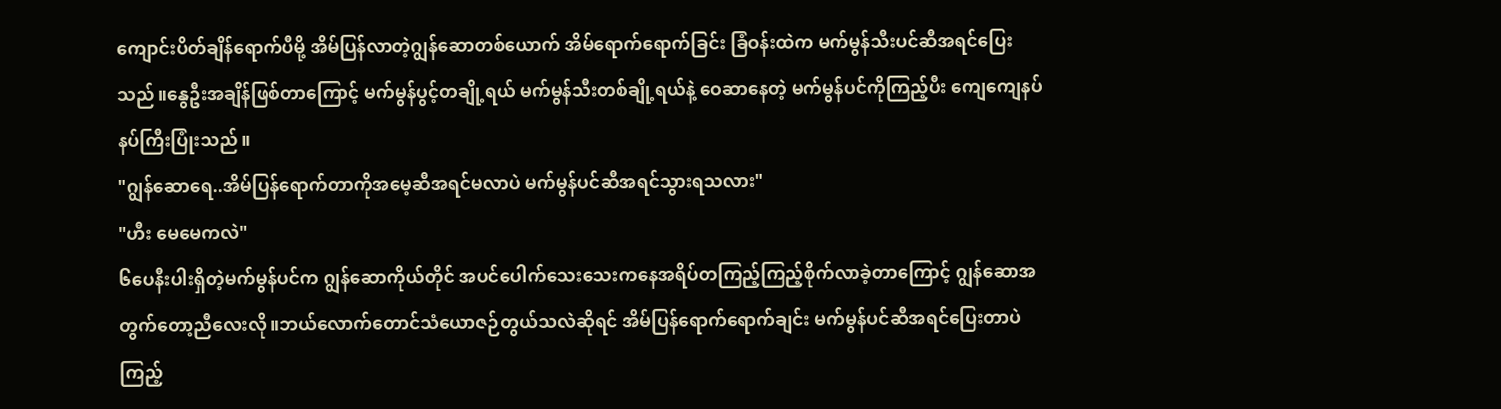ကျောင်းပိတ်ချိန်ရောက်ပီမို့ အိမ်ပြန်လာတဲ့ဂျွန်ဆောတစ်ယောက် အိမ်ရောက်ရောက်ခြင်း ခြံဝန်းထဲက မက်မွန်သီးပင်ဆီအရင်ပြေးသည်။နွေဦးအချိန်ဖြစ်တာကြောင့် မက်မွန်ပွင့်တချို့ရယ် မက်မွန်သီးတစ်ချို့ရယ်နဲ့ ဝေဆာနေတဲ့ မက်မွန်ပင်ကိုကြည့်ပီး ကျေကျေနပ်နပ်ကြီးပြုံးသည်။
"ဂျွန်ဆောရေ..အိမ်ပြန်ရောက်တာကိုအမေ့ဆီအရင်မလာပဲ မက်မွန်ပင်ဆီအရင်သွားရသလား"
"ဟီး မေမေကလဲ"
၆ပေနီးပါးရှိတဲ့မက်မွန်ပင်က ဂျွန်ဆောကိုယ်တိုင် အပင်ပေါက်သေးသေးကနေအရိပ်တကြည့်ကြည့်စိုက်လာခဲ့တာကြောင့် ဂျွန်ဆောအတွက်တော့ညီလေးလို။ဘယ်လောက်တောင်သံယောဇဉ်တွယ်သလဲဆိုရင် အိမ်ပြန်ရောက်ရောက်ချင်း မက်မွန်ပင်ဆီအရင်ပြေးတာပဲကြည့်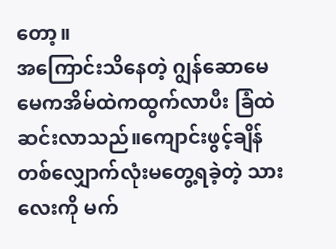တော့။
အကြောင်းသိနေတဲ့ ဂျွန်ဆောမေမေကအိမ်ထဲကထွက်လာပီး ခြံထဲဆင်းလာသည်။ကျောင်းဖွင့်ချိန်တစ်လျှောက်လုံးမတွေ့ရခဲ့တဲ့ သားလေးကို မက်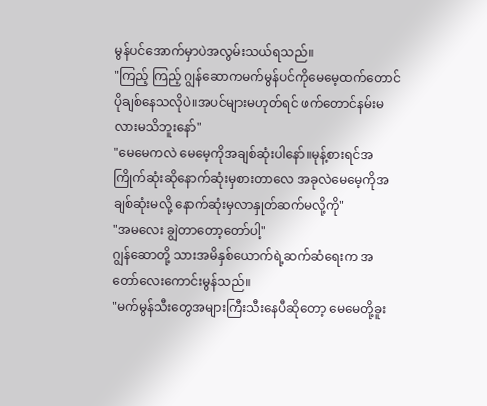မွန်ပင်အောက်မှာပဲအလွမ်းသယ်ရသည်။
"ကြည့် ကြည့် ဂျွန်ဆောကမက်မွန်ပင်ကိုမေမေ့ထက်တောင်ပိုချစ်နေသလိုပဲ။အပင်များမဟုတ်ရင် ဖက်တောင်နမ်းမလားမသိဘူးနော်"
"မေမေကလဲ မေမေ့ကိုအချစ်ဆုံးပါနော်။မုန့်စားရင်အကြိုက်ဆုံးဆိုနောက်ဆုံးမှစားတာလေ အခုလဲမေမေ့ကိုအချစ်ဆုံးမလို့ နောက်ဆုံးမှလာနှုတ်ဆက်မလို့ကို"
"အမလေး ချွဲတာတော့တော်ပါ့"
ဂျွန်ဆောတို့ သားအမိနှစ်ယောက်ရဲ့ဆက်ဆံရေးက အတော်လေးကောင်းမွန်သည်။
"မက်မွန်သီးတွေအများကြီးသီးနေပီဆိုတော့ မေမေတို့ခူး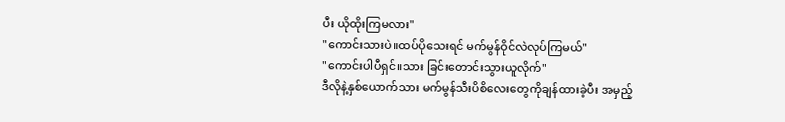ပီး ယိုထိုးကြမလား"
"ကောင်းသားပဲ။ထပ်ပိုသေးရင် မက်မွန်ဝိုင်လဲလုပ်ကြမယ်"
"ကောင်းပါပီရှင်။သား ခြင်းတောင်းသွားယူလိုက်"
ဒီလိုနဲ့နှစ်ယောက်သား မက်မွန်သီးပိစိလေးတွေကိုချန်ထားခဲ့ပီး အမှည့်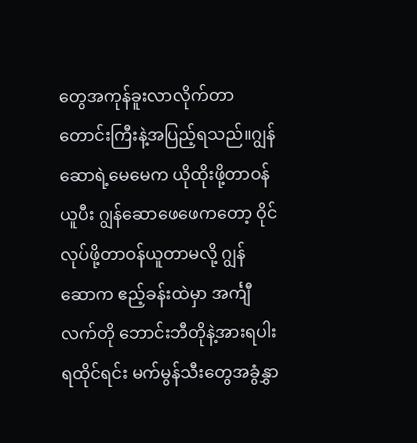တွေအကုန်ခူးလာလိုက်တာတောင်းကြီးနဲ့အပြည့်ရသည်။ဂျွန်ဆောရဲ့မေမေက ယိုထိုးဖို့တာဝန်ယူပီး ဂျွန်ဆောဖေဖေကတော့ ဝိုင်လုပ်ဖို့တာဝန်ယူတာမလို့ ဂျွန်ဆောက ဧည့်ခန်းထဲမှာ အင်္ကျီလက်တို ဘောင်းဘီတိုနဲ့အားရပါးရထိုင်ရင်း မက်မွန်သီးတွေအခွံနွှာ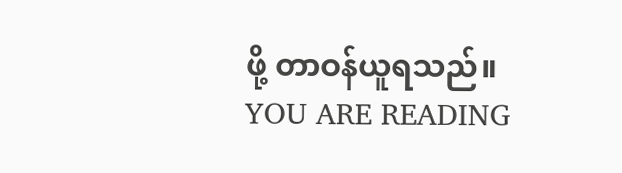ဖို့ တာဝန်ယူရသည်။
YOU ARE READING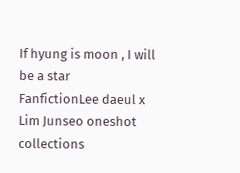If hyung is moon , I will be a star
FanfictionLee daeul x Lim Junseo oneshot collections